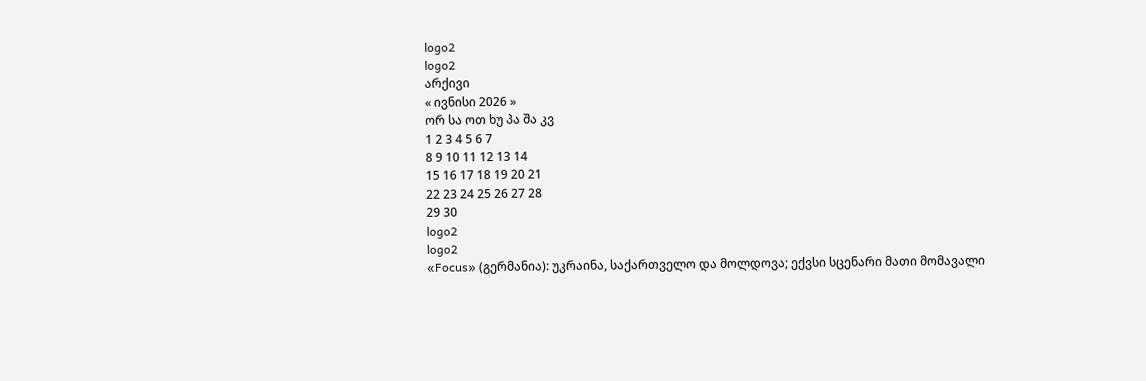logo2
logo2
არქივი
« ივნისი 2026 »
ორ სა ოთ ხუ პა შა კვ
1 2 3 4 5 6 7
8 9 10 11 12 13 14
15 16 17 18 19 20 21
22 23 24 25 26 27 28
29 30
logo2
logo2
«Focus» (გერმანია): უკრაინა, საქართველო და მოლდოვა; ექვსი სცენარი მათი მომავალი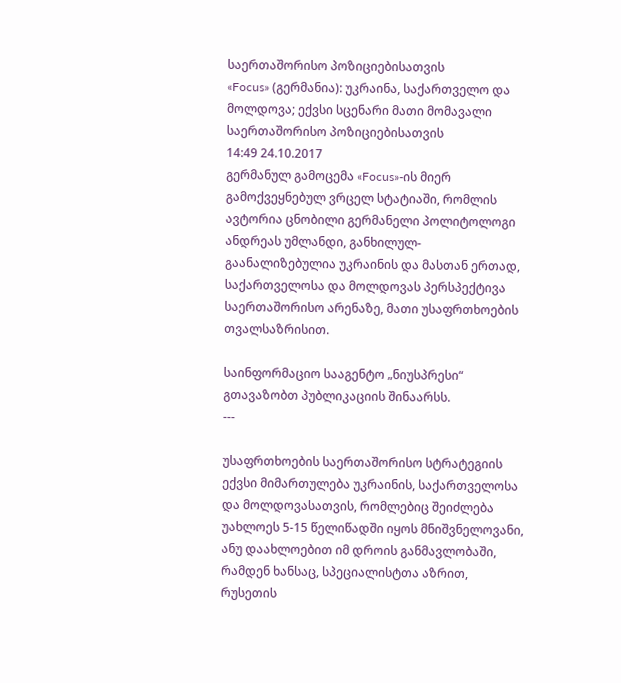საერთაშორისო პოზიციებისათვის
«Focus» (გერმანია): უკრაინა, საქართველო და მოლდოვა; ექვსი სცენარი მათი მომავალი საერთაშორისო პოზიციებისათვის
14:49 24.10.2017
გერმანულ გამოცემა «Focus»-ის მიერ გამოქვეყნებულ ვრცელ სტატიაში, რომლის ავტორია ცნობილი გერმანელი პოლიტოლოგი ანდრეას უმლანდი, განხილულ-გაანალიზებულია უკრაინის და მასთან ერთად, საქართველოსა და მოლდოვას პერსპექტივა საერთაშორისო არენაზე, მათი უსაფრთხოების თვალსაზრისით.

საინფორმაციო სააგენტო „ნიუსპრესი“ გთავაზობთ პუბლიკაციის შინაარსს.
---

უსაფრთხოების საერთაშორისო სტრატეგიის ექვსი მიმართულება უკრაინის, საქართველოსა და მოლდოვასათვის, რომლებიც შეიძლება უახლოეს 5-15 წელიწადში იყოს მნიშვნელოვანი, ანუ დაახლოებით იმ დროის განმავლობაში, რამდენ ხანსაც, სპეციალისტთა აზრით, რუსეთის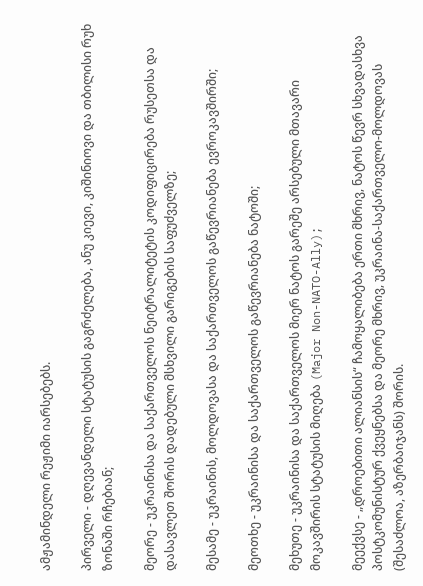ამჟამინდელი რეჟიმი იარსებებს.

პირველი - დღევანდელი სტატუსის გაგრძელება, ანუ კიევი, კიშინიოვი და თბილისი რუხ ზონაში რჩებიან;

მეორე - უკრაინისა და საქართველოს ნეიტრალიტეტის კოდიფიცირება რუსეთსა და დასავლეთ შორის დადებული მსხვილი გარიგების საფუძველზე;

მესამე - უკრაინის, მოლდოვასა და საქართველოს გაწევრიანება ევროკავშირში;

მეოთხე - უკრაინისა და საქართველოს გაწევრიანება ნატოში;

მეხუთე - უკრაინისა და საქართველოს მიერ ნატოს გარეშე არსებული მთავარი მოკავშირის სტატუსის მიღება (Major Non-NATO-Ally);

მეექვსე - „დროებითი ალიანსის“ ჩამოყალიბება ერთი მხრივ, ნატოს წევრ სხვადასხვა პოსტკომუნისტურ ქვეყნებსა და მეორე მხრივ, უკრაინა-საქართველო-მოლდოვას (შესაძლოა, აზერბაიჯანს) შორის.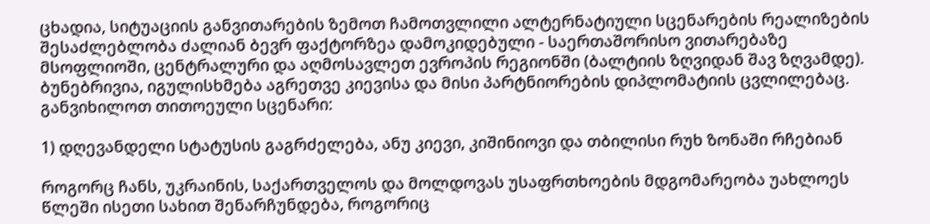ცხადია, სიტუაციის განვითარების ზემოთ ჩამოთვლილი ალტერნატიული სცენარების რეალიზების შესაძლებლობა ძალიან ბევრ ფაქტორზეა დამოკიდებული - საერთაშორისო ვითარებაზე მსოფლიოში, ცენტრალური და აღმოსავლეთ ევროპის რეგიონში (ბალტიის ზღვიდან შავ ზღვამდე). ბუნებრივია, იგულისხმება აგრეთვე კიევისა და მისი პარტნიორების დიპლომატიის ცვლილებაც. განვიხილოთ თითოეული სცენარი:

1) დღევანდელი სტატუსის გაგრძელება, ანუ კიევი, კიშინიოვი და თბილისი რუხ ზონაში რჩებიან

როგორც ჩანს, უკრაინის, საქართველოს და მოლდოვას უსაფრთხოების მდგომარეობა უახლოეს წლეში ისეთი სახით შენარჩუნდება, როგორიც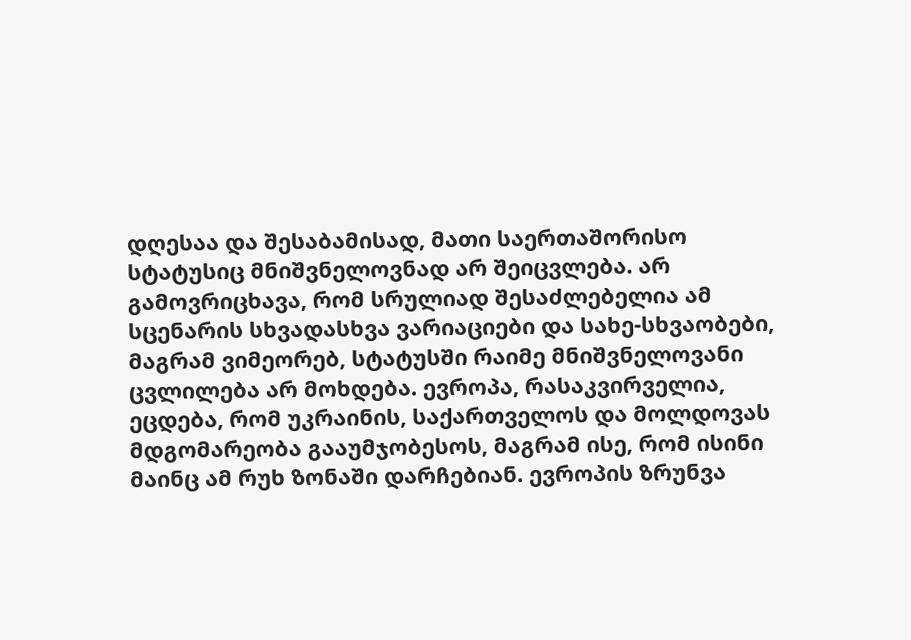დღესაა და შესაბამისად, მათი საერთაშორისო სტატუსიც მნიშვნელოვნად არ შეიცვლება. არ გამოვრიცხავა, რომ სრულიად შესაძლებელია ამ სცენარის სხვადასხვა ვარიაციები და სახე-სხვაობები, მაგრამ ვიმეორებ, სტატუსში რაიმე მნიშვნელოვანი ცვლილება არ მოხდება. ევროპა, რასაკვირველია, ეცდება, რომ უკრაინის, საქართველოს და მოლდოვას მდგომარეობა გააუმჯობესოს, მაგრამ ისე, რომ ისინი მაინც ამ რუხ ზონაში დარჩებიან. ევროპის ზრუნვა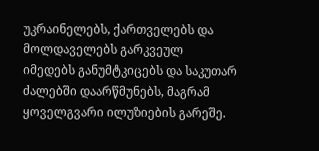უკრაინელებს, ქართველებს და მოლდაველებს გარკვეულ იმედებს განუმტკიცებს და საკუთარ ძალებში დაარწმუნებს, მაგრამ ყოველგვარი ილუზიების გარეშე.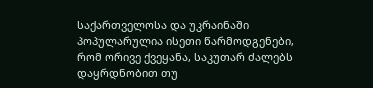საქართველოსა და უკრაინაში პოპულარულია ისეთი წარმოდგენები, რომ ორივე ქვეყანა, საკუთარ ძალებს დაყრდნობით თუ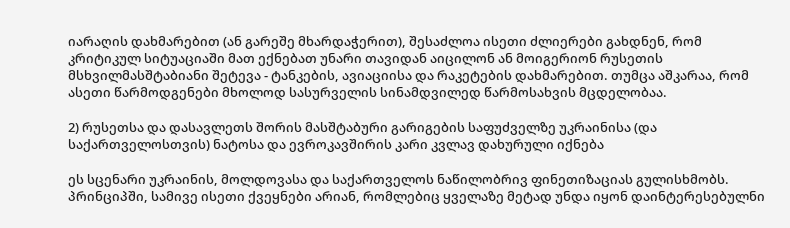იარაღის დახმარებით (ან გარეშე მხარდაჭერით), შესაძლოა ისეთი ძლიერები გახდნენ, რომ კრიტიკულ სიტუაციაში მათ ექნებათ უნარი თავიდან აიცილონ ან მოიგერიონ რუსეთის მსხვილმასშტაბიანი შეტევა - ტანკების, ავიაციისა და რაკეტების დახმარებით. თუმცა აშკარაა, რომ ასეთი წარმოდგენები მხოლოდ სასურველის სინამდვილედ წარმოსახვის მცდელობაა.

2) რუსეთსა და დასავლეთს შორის მასშტაბური გარიგების საფუძველზე უკრაინისა (და საქართველოსთვის) ნატოსა და ევროკავშირის კარი კვლავ დახურული იქნება

ეს სცენარი უკრაინის, მოლდოვასა და საქართველოს ნაწილობრივ ფინეთიზაციას გულისხმობს. პრინციპში, სამივე ისეთი ქვეყნები არიან, რომლებიც ყველაზე მეტად უნდა იყონ დაინტერესებულნი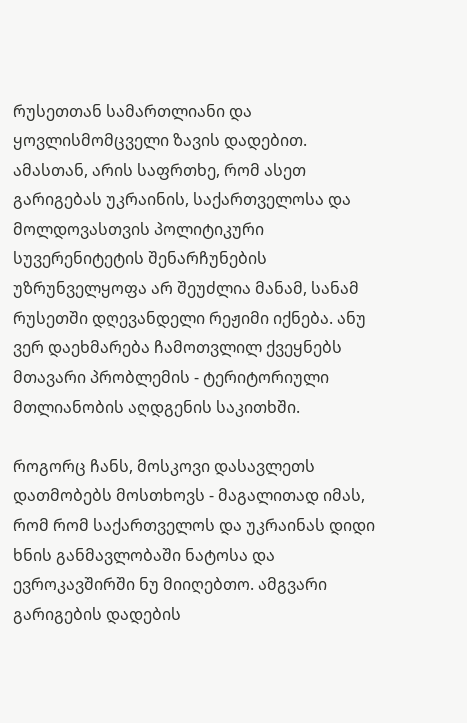რუსეთთან სამართლიანი და ყოვლისმომცველი ზავის დადებით. ამასთან, არის საფრთხე, რომ ასეთ გარიგებას უკრაინის, საქართველოსა და მოლდოვასთვის პოლიტიკური სუვერენიტეტის შენარჩუნების უზრუნველყოფა არ შეუძლია მანამ, სანამ რუსეთში დღევანდელი რეჟიმი იქნება. ანუ ვერ დაეხმარება ჩამოთვლილ ქვეყნებს მთავარი პრობლემის - ტერიტორიული მთლიანობის აღდგენის საკითხში.

როგორც ჩანს, მოსკოვი დასავლეთს დათმობებს მოსთხოვს - მაგალითად იმას, რომ რომ საქართველოს და უკრაინას დიდი ხნის განმავლობაში ნატოსა და ევროკავშირში ნუ მიიღებთო. ამგვარი გარიგების დადების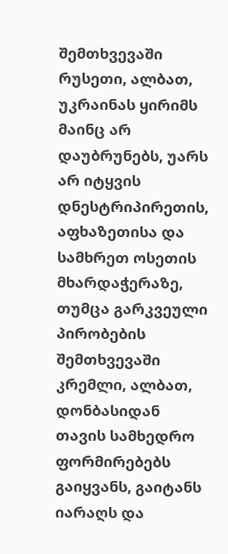შემთხვევაში რუსეთი, ალბათ, უკრაინას ყირიმს მაინც არ დაუბრუნებს, უარს არ იტყვის დნესტრიპირეთის, აფხაზეთისა და სამხრეთ ოსეთის მხარდაჭერაზე, თუმცა გარკვეული პირობების შემთხვევაში კრემლი, ალბათ, დონბასიდან თავის სამხედრო ფორმირებებს გაიყვანს, გაიტანს იარაღს და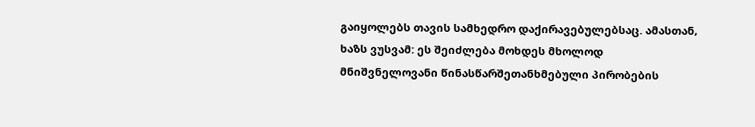გაიყოლებს თავის სამხედრო დაქირავებულებსაც. ამასთან, ხაზს ვუსვამ: ეს შეიძლება მოხდეს მხოლოდ მნიშვნელოვანი წინასწარშეთანხმებული პირობების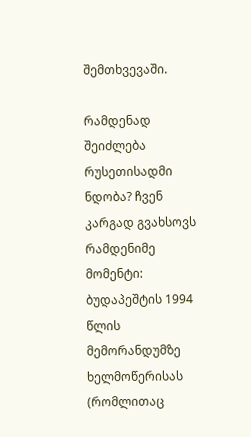შემთხვევაში.

რამდენად შეიძლება რუსეთისადმი ნდობა? ჩვენ კარგად გვახსოვს რამდენიმე მომენტი: ბუდაპეშტის 1994 წლის მემორანდუმზე ხელმოწერისას (რომლითაც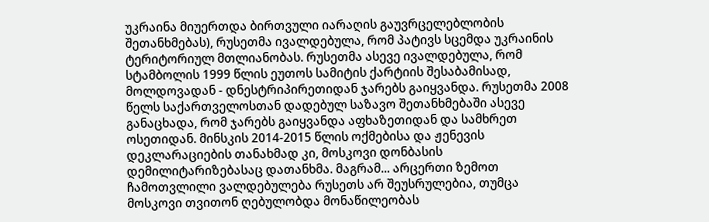უკრაინა მიუერთდა ბირთვული იარაღის გაუვრცელებლობის შეთანხმებას), რუსეთმა ივალდებულა, რომ პატივს სცემდა უკრაინის ტერიტორიულ მთლიანობას. რუსეთმა ასევე ივალდებულა, რომ სტამბოლის 1999 წლის ეუთოს სამიტის ქარტიის შესაბამისად, მოლდოვადან - დნესტრიპირეთიდან ჯარებს გაიყვანდა. რუსეთმა 2008 წელს საქართველოსთან დადებულ საზავო შეთანხმებაში ასევე განაცხადა, რომ ჯარებს გაიყვანდა აფხაზეთიდან და სამხრეთ ოსეთიდან. მინსკის 2014-2015 წლის ოქმებისა და ჟენევის დეკლარაციების თანახმად კი, მოსკოვი დონბასის დემილიტარიზებასაც დათანხმა. მაგრამ... არცერთი ზემოთ ჩამოთვლილი ვალდებულება რუსეთს არ შეუსრულებია, თუმცა მოსკოვი თვითონ ღებულობდა მონაწილეობას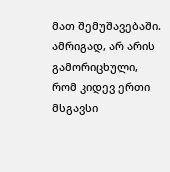მათ შემუშავებაში. ამრიგად, არ არის გამორიცხული, რომ კიდევ ერთი მსგავსი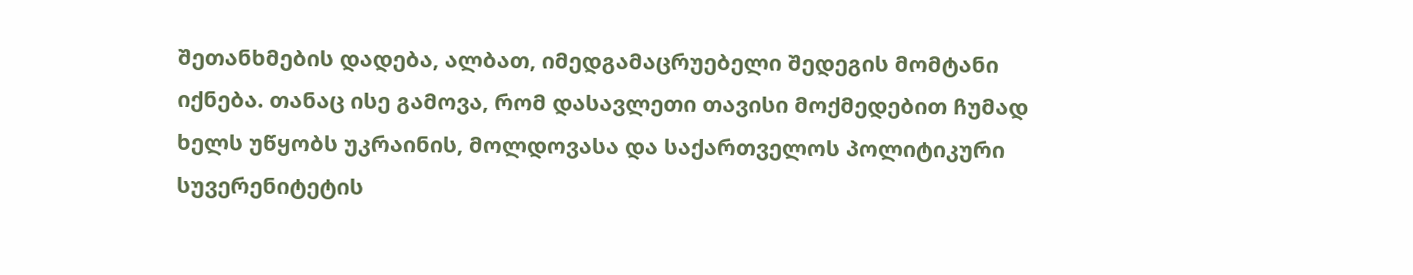შეთანხმების დადება, ალბათ, იმედგამაცრუებელი შედეგის მომტანი იქნება. თანაც ისე გამოვა, რომ დასავლეთი თავისი მოქმედებით ჩუმად ხელს უწყობს უკრაინის, მოლდოვასა და საქართველოს პოლიტიკური სუვერენიტეტის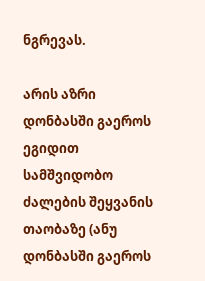ნგრევას.

არის აზრი დონბასში გაეროს ეგიდით სამშვიდობო ძალების შეყვანის თაობაზე (ანუ დონბასში გაეროს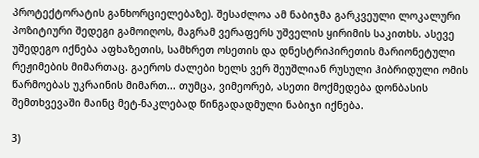პროტექტორატის განხორციელებაზე). შესაძლოა ამ ნაბიჯმა გარკვეული ლოკალური პოზიტიური შედეგი გამოიღოს, მაგრამ ვერაფერს უშველის ყირიმის საკითხს. ასევე უშედეგო იქნება აფხაზეთის, სამხრეთ ოსეთის და დნესტრიპირეთის მარიონეტული რეჟიმების მიმართაც. გაეროს ძალები ხელს ვერ შეუშლიან რუსული ჰიბრიდული ომის წარმოებას უკრაინის მიმართ... თუმცა, ვიმეორებ, ასეთი მოქმედება დონბასის შემთხვევაში მაინც მეტ-ნაკლებად წინგადადმული ნაბიჯი იქნება.

3)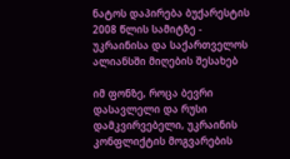ნატოს დაპირება ბუქარესტის 2008 წლის სამიტზე - უკრაინისა და საქართველოს ალიანსში მიღების შესახებ

იმ ფონზე, როცა ბევრი დასავლელი და რუსი დამკვირვებელი, უკრაინის კონფლიქტის მოგვარების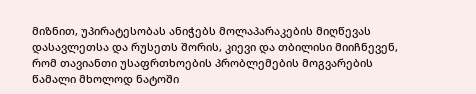მიზნით, უპირატესობას ანიჭებს მოლაპარაკების მიღწევას დასავლეთსა და რუსეთს შორის, კიევი და თბილისი მიიჩნევენ, რომ თავიანთი უსაფრთხოების პრობლემების მოგვარების წამალი მხოლოდ ნატოში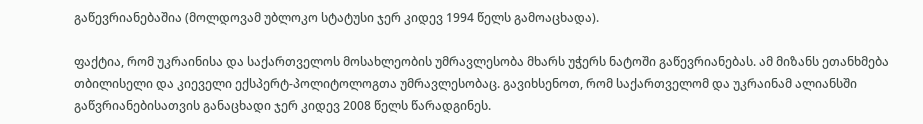გაწევრიანებაშია (მოლდოვამ უბლოკო სტატუსი ჯერ კიდევ 1994 წელს გამოაცხადა).

ფაქტია, რომ უკრაინისა და საქართველოს მოსახლეობის უმრავლესობა მხარს უჭერს ნატოში გაწევრიანებას. ამ მიზანს ეთანხმება თბილისელი და კიეველი ექსპერტ-პოლიტოლოგთა უმრავლესობაც. გავიხსენოთ, რომ საქართველომ და უკრაინამ ალიანსში გაწვრიანებისათვის განაცხადი ჯერ კიდევ 2008 წელს წარადგინეს.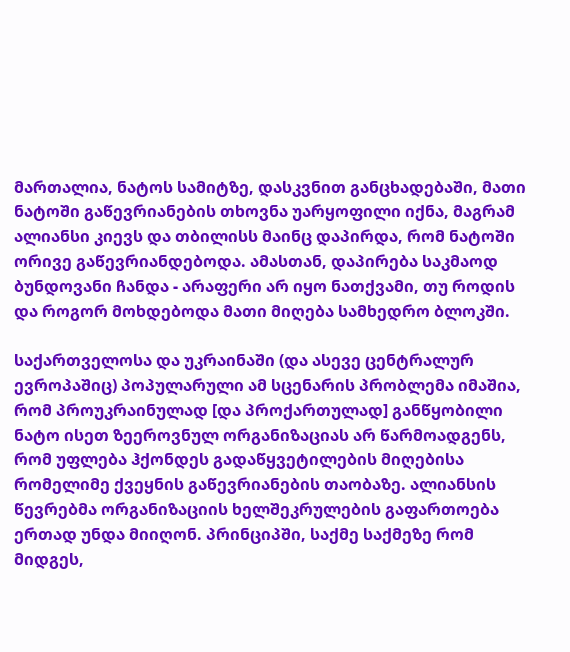მართალია, ნატოს სამიტზე, დასკვნით განცხადებაში, მათი ნატოში გაწევრიანების თხოვნა უარყოფილი იქნა, მაგრამ ალიანსი კიევს და თბილისს მაინც დაპირდა, რომ ნატოში ორივე გაწევრიანდებოდა. ამასთან, დაპირება საკმაოდ ბუნდოვანი ჩანდა - არაფერი არ იყო ნათქვამი, თუ როდის და როგორ მოხდებოდა მათი მიღება სამხედრო ბლოკში.

საქართველოსა და უკრაინაში (და ასევე ცენტრალურ ევროპაშიც) პოპულარული ამ სცენარის პრობლემა იმაშია, რომ პროუკრაინულად [და პროქართულად] განწყობილი ნატო ისეთ ზეეროვნულ ორგანიზაციას არ წარმოადგენს, რომ უფლება ჰქონდეს გადაწყვეტილების მიღებისა რომელიმე ქვეყნის გაწევრიანების თაობაზე. ალიანსის წევრებმა ორგანიზაციის ხელშეკრულების გაფართოება ერთად უნდა მიიღონ. პრინციპში, საქმე საქმეზე რომ მიდგეს,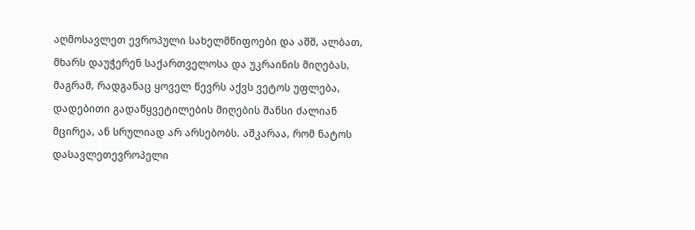აღმოსავლეთ ევროპული სახელმწიფოები და აშშ, ალბათ, მხარს დაუჭერენ საქართველოსა და უკრაინის მიღებას, მაგრამ, რადგანაც ყოველ წევრს აქვს ვეტოს უფლება, დადებითი გადაწყვეტილების მიღების შანსი ძალიან მცირეა, ან სრულიად არ არსებობს. აშკარაა, რომ ნატოს დასავლეთევროპელი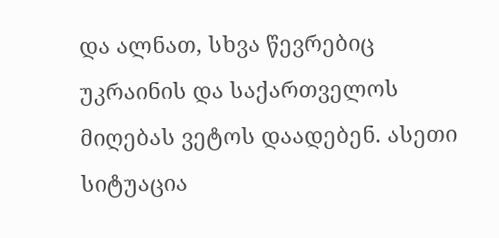და ალნათ, სხვა წევრებიც უკრაინის და საქართველოს მიღებას ვეტოს დაადებენ. ასეთი სიტუაცია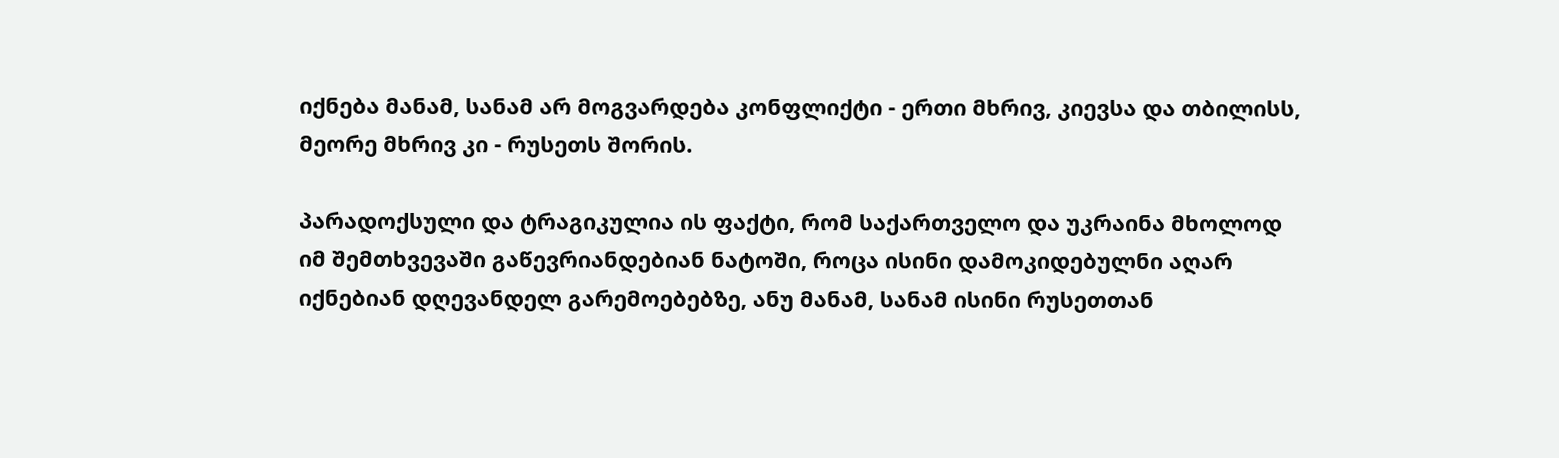იქნება მანამ, სანამ არ მოგვარდება კონფლიქტი - ერთი მხრივ, კიევსა და თბილისს, მეორე მხრივ კი - რუსეთს შორის.

პარადოქსული და ტრაგიკულია ის ფაქტი, რომ საქართველო და უკრაინა მხოლოდ იმ შემთხვევაში გაწევრიანდებიან ნატოში, როცა ისინი დამოკიდებულნი აღარ იქნებიან დღევანდელ გარემოებებზე, ანუ მანამ, სანამ ისინი რუსეთთან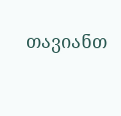თავიანთ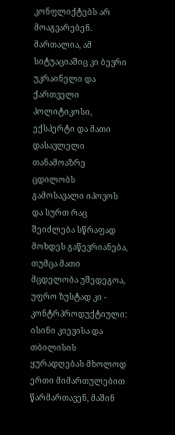კონფლიქტებს არ მოაგვარებენ. მართალია, ამ სიტუაციაშიც კი ბევრი უკრაინელი და ქართველი პოლიტიკოსი, ექსპერტი და მათი დასავლელი თანამოაზრე ცდილობს გამოსავალი იპოვოს და სურთ რაც შეიძლება სწრაფად მოხდეს გაწევრიანება, თუმცა მათი მცდელობა უშედეგოა, უფრო ზუსტად კი - კონტრპროდუქტიული: ისინი კიევისა და თბილისის ყურადღებას მხოლოდ ერთი მიმართულებით წარმართავენ, მაშინ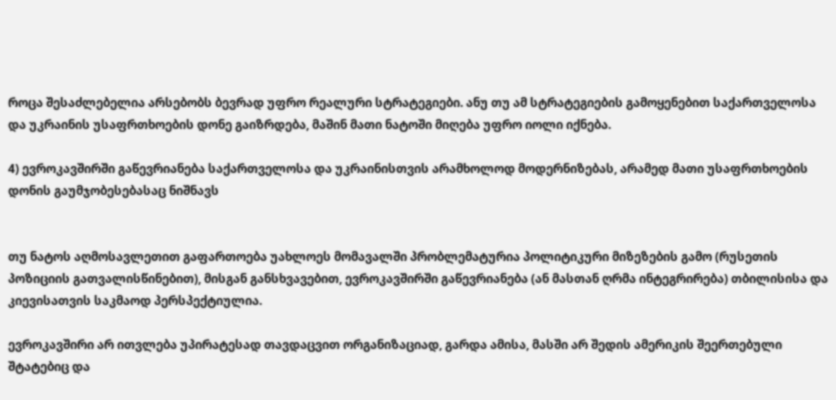როცა შესაძლებელია არსებობს ბევრად უფრო რეალური სტრატეგიები. ანუ თუ ამ სტრატეგიების გამოყენებით საქართველოსა და უკრაინის უსაფრთხოების დონე გაიზრდება, მაშინ მათი ნატოში მიღება უფრო იოლი იქნება.

4) ევროკავშირში გაწევრიანება საქართველოსა და უკრაინისთვის არამხოლოდ მოდერნიზებას, არამედ მათი უსაფრთხოების დონის გაუმჯობესებასაც ნიშნავს


თუ ნატოს აღმოსავლეთით გაფართოება უახლოეს მომავალში პრობლემატურია პოლიტიკური მიზეზების გამო (რუსეთის პოზიციის გათვალისწინებით), მისგან განსხვავებით, ევროკავშირში გაწევრიანება (ან მასთან ღრმა ინტეგრირება) თბილისისა და კიევისათვის საკმაოდ პერსპექტიულია.

ევროკავშირი არ ითვლება უპირატესად თავდაცვით ორგანიზაციად, გარდა ამისა, მასში არ შედის ამერიკის შეერთებული შტატებიც და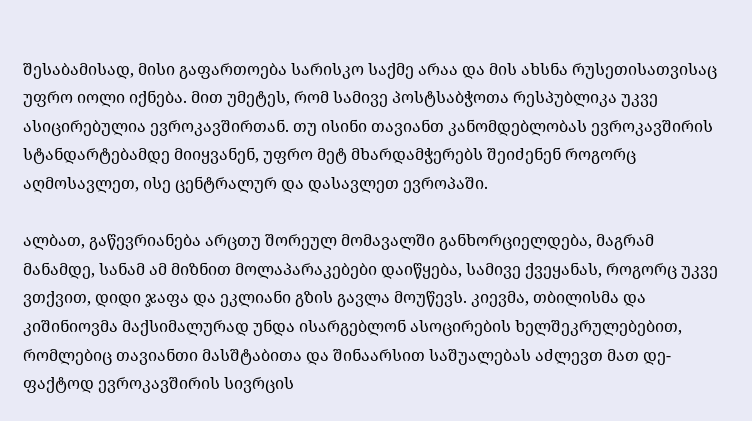შესაბამისად, მისი გაფართოება სარისკო საქმე არაა და მის ახსნა რუსეთისათვისაც უფრო იოლი იქნება. მით უმეტეს, რომ სამივე პოსტსაბჭოთა რესპუბლიკა უკვე ასიცირებულია ევროკავშირთან. თუ ისინი თავიანთ კანომდებლობას ევროკავშირის სტანდარტებამდე მიიყვანენ, უფრო მეტ მხარდამჭერებს შეიძენენ როგორც აღმოსავლეთ, ისე ცენტრალურ და დასავლეთ ევროპაში.

ალბათ, გაწევრიანება არცთუ შორეულ მომავალში განხორციელდება, მაგრამ მანამდე, სანამ ამ მიზნით მოლაპარაკებები დაიწყება, სამივე ქვეყანას, როგორც უკვე ვთქვით, დიდი ჯაფა და ეკლიანი გზის გავლა მოუწევს. კიევმა, თბილისმა და კიშინიოვმა მაქსიმალურად უნდა ისარგებლონ ასოცირების ხელშეკრულებებით, რომლებიც თავიანთი მასშტაბითა და შინაარსით საშუალებას აძლევთ მათ დე-ფაქტოდ ევროკავშირის სივრცის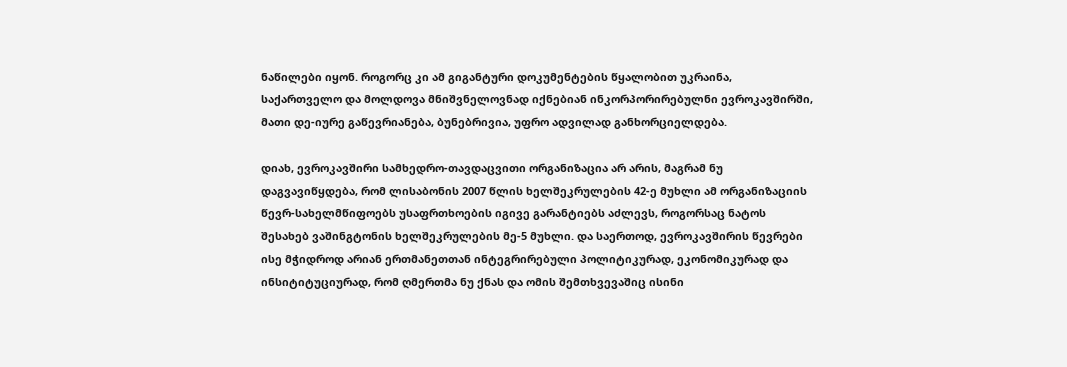ნაწილები იყონ. როგორც კი ამ გიგანტური დოკუმენტების წყალობით უკრაინა, საქართველო და მოლდოვა მნიშვნელოვნად იქნებიან ინკორპორირებულნი ევროკავშირში, მათი დე-იურე გაწევრიანება, ბუნებრივია, უფრო ადვილად განხორციელდება.

დიახ, ევროკავშირი სამხედრო-თავდაცვითი ორგანიზაცია არ არის, მაგრამ ნუ დაგვავიწყდება, რომ ლისაბონის 2007 წლის ხელშეკრულების 42-ე მუხლი ამ ორგანიზაციის წევრ-სახელმწიფოებს უსაფრთხოების იგივე გარანტიებს აძლევს, როგორსაც ნატოს შესახებ ვაშინგტონის ხელშეკრულების მე-5 მუხლი. და საერთოდ, ევროკავშირის წევრები ისე მჭიდროდ არიან ერთმანეთთან ინტეგრირებული პოლიტიკურად, ეკონომიკურად და ინსიტიტუციურად, რომ ღმერთმა ნუ ქნას და ომის შემთხვევაშიც ისინი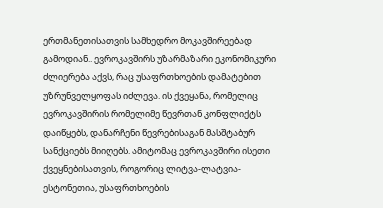ერთმანეთისათვის სამხედრო მოკავშირეებად გამოდიან.. ევროკავშირს უზარმაზარი ეკონომიკური ძლიერება აქვს, რაც უსაფრთხოების დამატებით უზრუნველყოფას იძლევა. ის ქვეყანა, რომელიც ევროკავშირის რომელიმე წევრთან კონფლიქტს დაიწყებს, დანარჩენი წევრებისაგან მასშტაბურ სანქციებს მიიღებს. ამიტომაც ევროკავშირი ისეთი ქვეყნებისათვის, როგორიც ლიტვა-ლატვია-ესტონეთია, უსაფრთხოების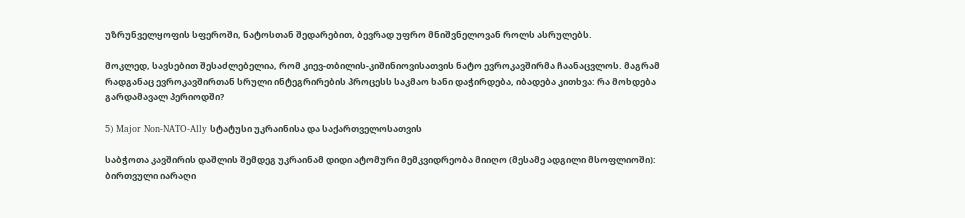უზრუნველყოფის სფეროში, ნატოსთან შედარებით, ბევრად უფრო მნიშვნელოვან როლს ასრულებს.

მოკლედ, სავსებით შესაძლებელია, რომ კიევ-თბილის-კიშინიოვისათვის ნატო ევროკავშირმა ჩაანაცვლოს. მაგრამ რადგანაც ევროკავშირთან სრული ინტეგრირების პროცესს საკმაო ხანი დაჭირდება, იბადება კითხვა: რა მოხდება გარდამავალ პერიოდში?

5) Major Non-NATO-Ally სტატუსი უკრაინისა და საქართველოსათვის

საბჭოთა კავშირის დაშლის შემდეგ უკრაინამ დიდი ატომური მემკვიდრეობა მიიღო (მესამე ადგილი მსოფლიოში): ბირთვული იარაღი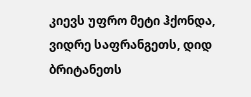კიევს უფრო მეტი ჰქონდა, ვიდრე საფრანგეთს, დიდ ბრიტანეთს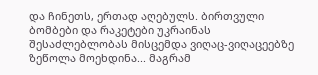და ჩინეთს, ერთად აღებულს. ბირთვული ბომბები და რაკეტები უკრაინას შესაძლებლობას მისცემდა ვიღაც-ვიღაცეებზე ზეწოლა მოეხდინა... მაგრამ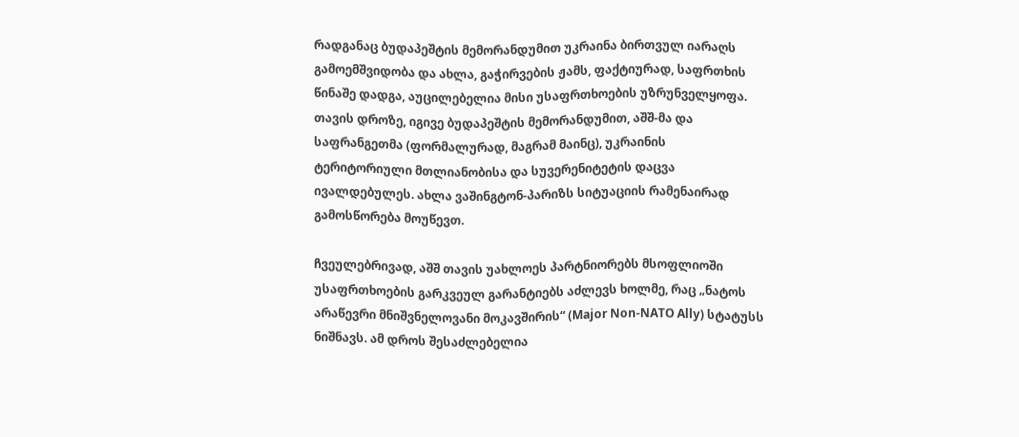რადგანაც ბუდაპეშტის მემორანდუმით უკრაინა ბირთვულ იარაღს გამოემშვიდობა და ახლა, გაჭირვების ჟამს, ფაქტიურად, საფრთხის წინაშე დადგა, აუცილებელია მისი უსაფრთხოების უზრუნველყოფა. თავის დროზე, იგივე ბუდაპეშტის მემორანდუმით, აშშ-მა და საფრანგეთმა (ფორმალურად, მაგრამ მაინც), უკრაინის ტერიტორიული მთლიანობისა და სუვერენიტეტის დაცვა ივალდებულეს. ახლა ვაშინგტონ-პარიზს სიტუაციის რამენაირად გამოსწორება მოუწევთ.

ჩვეულებრივად, აშშ თავის უახლოეს პარტნიორებს მსოფლიოში უსაფრთხოების გარკვეულ გარანტიებს აძლევს ხოლმე, რაც „ნატოს არაწევრი მნიშვნელოვანი მოკავშირის“ (Major Non-NATO Ally) სტატუსს ნიშნავს. ამ დროს შესაძლებელია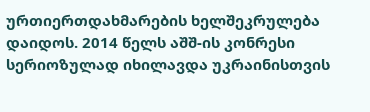ურთიერთდახმარების ხელშეკრულება დაიდოს. 2014 წელს აშშ-ის კონრესი სერიოზულად იხილავდა უკრაინისთვის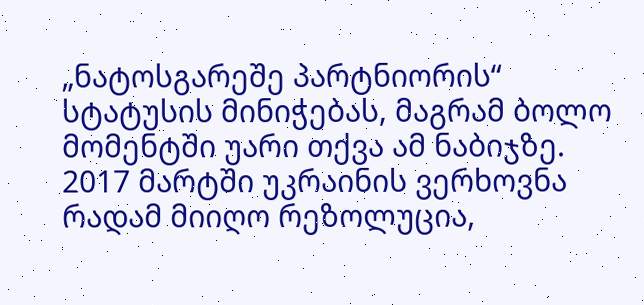„ნატოსგარეშე პარტნიორის“ სტატუსის მინიჭებას, მაგრამ ბოლო მომენტში უარი თქვა ამ ნაბიჯზე. 2017 მარტში უკრაინის ვერხოვნა რადამ მიიღო რეზოლუცია,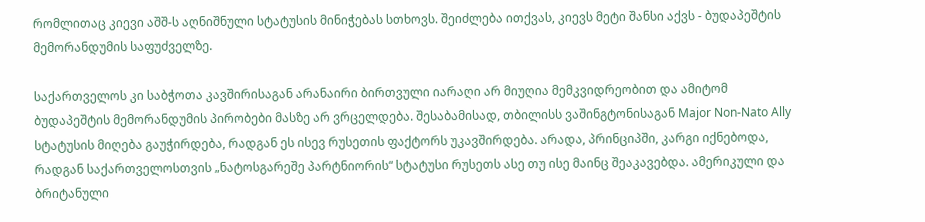რომლითაც კიევი აშშ-ს აღნიშნული სტატუსის მინიჭებას სთხოვს. შეიძლება ითქვას, კიევს მეტი შანსი აქვს - ბუდაპეშტის მემორანდუმის საფუძველზე.

საქართველოს კი საბჭოთა კავშირისაგან არანაირი ბირთვული იარაღი არ მიუღია მემკვიდრეობით და ამიტომ ბუდაპეშტის მემორანდუმის პირობები მასზე არ ვრცელდება. შესაბამისად, თბილისს ვაშინგტონისაგან Major Non-Nato Ally სტატუსის მიღება გაუჭირდება, რადგან ეს ისევ რუსეთის ფაქტორს უკავშირდება. არადა, პრინციპში, კარგი იქნებოდა, რადგან საქართველოსთვის „ნატოსგარეშე პარტნიორის“ სტატუსი რუსეთს ასე თუ ისე მაინც შეაკავებდა. ამერიკული და ბრიტანული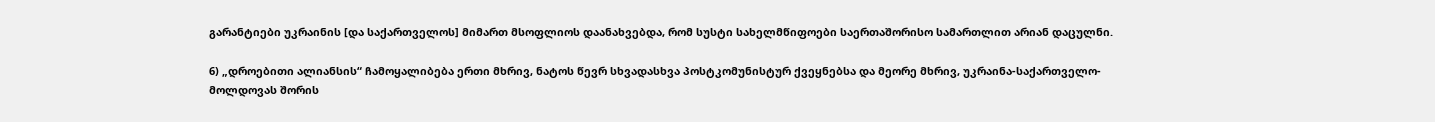გარანტიები უკრაინის [და საქართველოს] მიმართ მსოფლიოს დაანახვებდა, რომ სუსტი სახელმწიფოები საერთაშორისო სამართლით არიან დაცულნი.

6) „დროებითი ალიანსის“ ჩამოყალიბება ერთი მხრივ, ნატოს წევრ სხვადასხვა პოსტკომუნისტურ ქვეყნებსა და მეორე მხრივ, უკრაინა-საქართველო-მოლდოვას შორის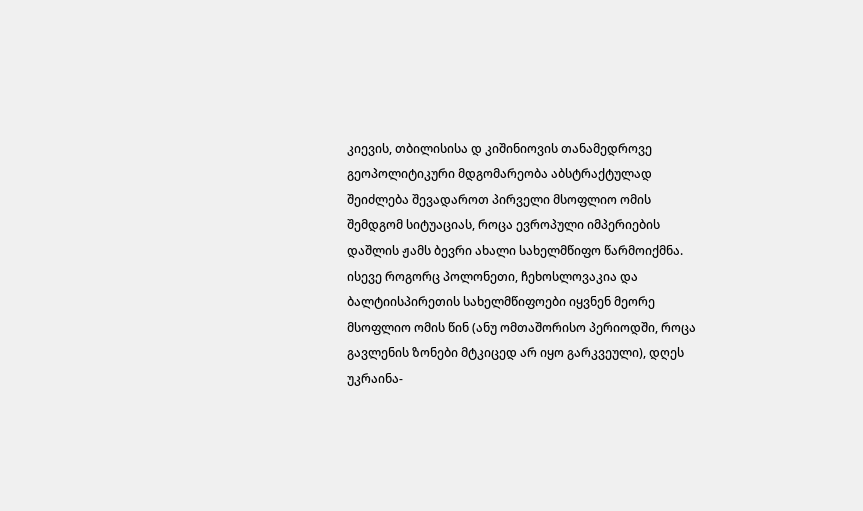კიევის, თბილისისა დ კიშინიოვის თანამედროვე გეოპოლიტიკური მდგომარეობა აბსტრაქტულად შეიძლება შევადაროთ პირველი მსოფლიო ომის შემდგომ სიტუაციას, როცა ევროპული იმპერიების დაშლის ჟამს ბევრი ახალი სახელმწიფო წარმოიქმნა. ისევე როგორც პოლონეთი, ჩეხოსლოვაკია და ბალტიისპირეთის სახელმწიფოები იყვნენ მეორე მსოფლიო ომის წინ (ანუ ომთაშორისო პერიოდში, როცა გავლენის ზონები მტკიცედ არ იყო გარკვეული), დღეს უკრაინა-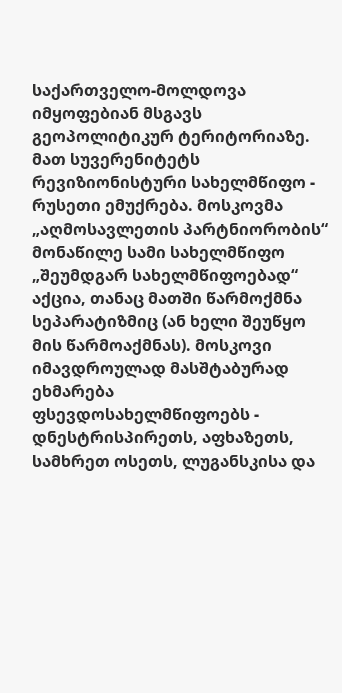საქართველო-მოლდოვა იმყოფებიან მსგავს გეოპოლიტიკურ ტერიტორიაზე. მათ სუვერენიტეტს რევიზიონისტური სახელმწიფო - რუსეთი ემუქრება. მოსკოვმა „აღმოსავლეთის პარტნიორობის“ მონაწილე სამი სახელმწიფო „შეუმდგარ სახელმწიფოებად“ აქცია, თანაც მათში წარმოქმნა სეპარატიზმიც (ან ხელი შეუწყო მის წარმოაქმნას). მოსკოვი იმავდროულად მასშტაბურად ეხმარება ფსევდოსახელმწიფოებს - დნესტრისპირეთს, აფხაზეთს, სამხრეთ ოსეთს, ლუგანსკისა და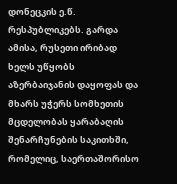დონეცკის ე.წ. რესპუბლიკებს. გარდა ამისა, რუსეთი ირიბად ხელს უწყობს აზერბაიჯანის დაყოფას და მხარს უჭერს სომხეთის მცდელობას ყარაბაღის შენარჩუნების საკითხში, რომელიც, საერთაშორისო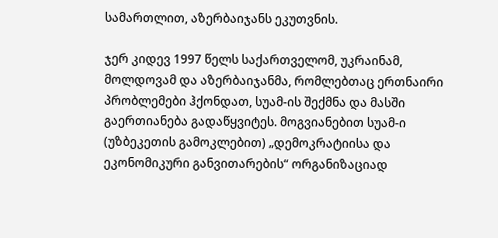სამართლით, აზერბაიჯანს ეკუთვნის.

ჯერ კიდევ 1997 წელს საქართველომ, უკრაინამ, მოლდოვამ და აზერბაიჯანმა, რომლებთაც ერთნაირი პრობლემები ჰქონდათ, სუამ-ის შექმნა და მასში გაერთიანება გადაწყვიტეს. მოგვიანებით სუამ-ი (უზბეკეთის გამოკლებით) „დემოკრატიისა და ეკონომიკური განვითარების“ ორგანიზაციად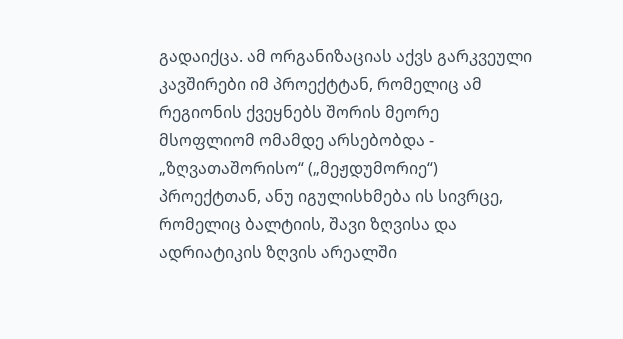გადაიქცა. ამ ორგანიზაციას აქვს გარკვეული კავშირები იმ პროექტტან, რომელიც ამ რეგიონის ქვეყნებს შორის მეორე მსოფლიომ ომამდე არსებობდა - „ზღვათაშორისო“ („მეჟდუმორიე“) პროექტთან, ანუ იგულისხმება ის სივრცე, რომელიც ბალტიის, შავი ზღვისა და ადრიატიკის ზღვის არეალში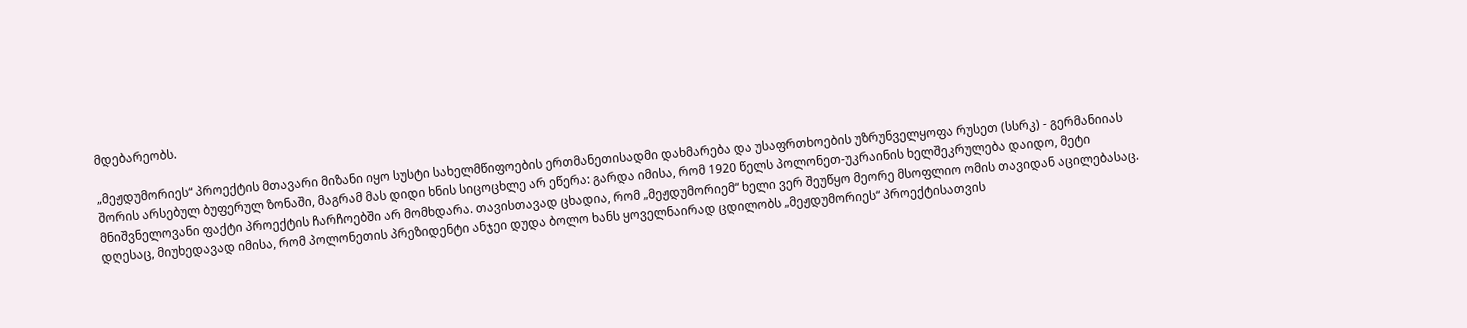მდებარეობს.

„მეჟდუმორიეს“ პროექტის მთავარი მიზანი იყო სუსტი სახელმწიფოების ერთმანეთისადმი დახმარება და უსაფრთხოების უზრუნველყოფა რუსეთ (სსრკ) - გერმანიიას შორის არსებულ ბუფერულ ზონაში, მაგრამ მას დიდი ხნის სიცოცხლე არ ეწერა: გარდა იმისა, რომ 1920 წელს პოლონეთ-უკრაინის ხელშეკრულება დაიდო, მეტი მნიშვნელოვანი ფაქტი პროექტის ჩარჩოებში არ მომხდარა. თავისთავად ცხადია, რომ „მეჟდუმორიემ“ ხელი ვერ შეუწყო მეორე მსოფლიო ომის თავიდან აცილებასაც. დღესაც, მიუხედავად იმისა, რომ პოლონეთის პრეზიდენტი ანჯეი დუდა ბოლო ხანს ყოველნაირად ცდილობს „მეჟდუმორიეს“ პროექტისათვის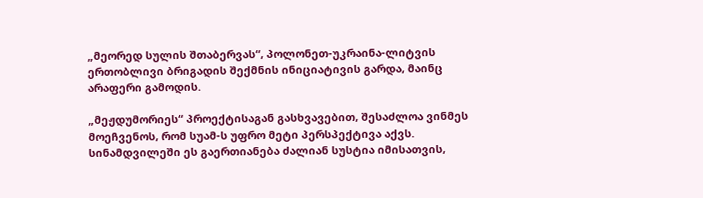„მეორედ სულის შთაბერვას“, პოლონეთ-უკრაინა-ლიტვის ერთობლივი ბრიგადის შექმნის ინიციატივის გარდა, მაინც არაფერი გამოდის.

„მეჟდუმორიეს“ პროექტისაგან გასხვავებით, შესაძლოა ვინმეს მოეჩვენოს, რომ სუამ-ს უფრო მეტი პერსპექტივა აქვს. სინამდვილეში ეს გაერთიანება ძალიან სუსტია იმისათვის,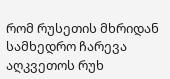რომ რუსეთის მხრიდან სამხედრო ჩარევა აღკვეთოს რუხ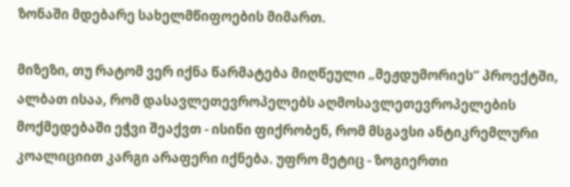ზონაში მდებარე სახელმწიფოების მიმართ.

მიზეზი, თუ რატომ ვერ იქნა წარმატება მიღწეული „მეჟდუმორიეს“ პროექტში, ალბათ ისაა, რომ დასავლეთევროპელებს აღმოსავლეთევროპელების მოქმედებაში ეჭვი შეაქვთ - ისინი ფიქრობენ, რომ მსგავსი ანტიკრემლური კოალიციით კარგი არაფერი იქნება. უფრო მეტიც - ზოგიერთი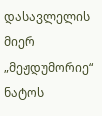დასავლელის მიერ „მეჟდუმორიე“ ნატოს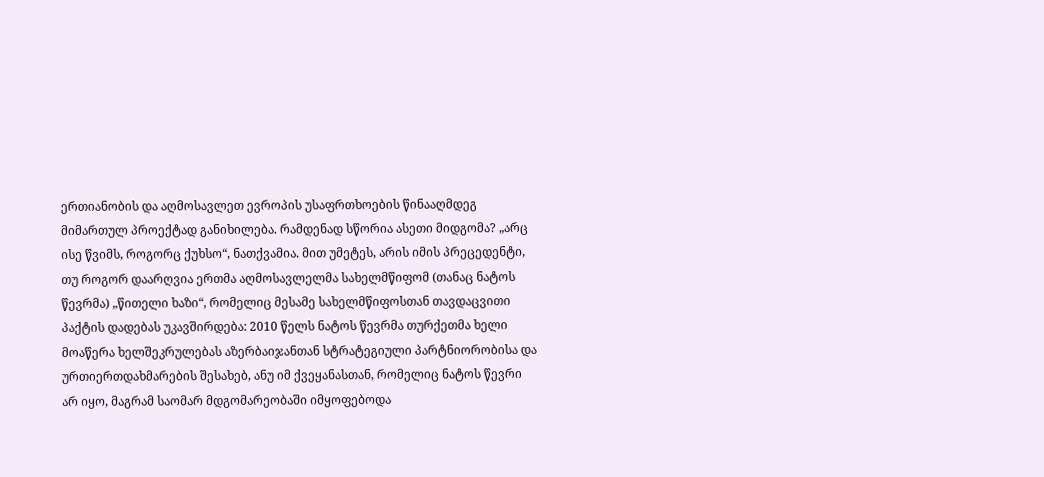ერთიანობის და აღმოსავლეთ ევროპის უსაფრთხოების წინააღმდეგ მიმართულ პროექტად განიხილება. რამდენად სწორია ასეთი მიდგომა? „არც ისე წვიმს, როგორც ქუხსო“, ნათქვამია. მით უმეტეს, არის იმის პრეცედენტი, თუ როგორ დაარღვია ერთმა აღმოსავლელმა სახელმწიფომ (თანაც ნატოს წევრმა) „წითელი ხაზი“, რომელიც მესამე სახელმწიფოსთან თავდაცვითი პაქტის დადებას უკავშირდება: 2010 წელს ნატოს წევრმა თურქეთმა ხელი მოაწერა ხელშეკრულებას აზერბაიჯანთან სტრატეგიული პარტნიორობისა და ურთიერთდახმარების შესახებ, ანუ იმ ქვეყანასთან, რომელიც ნატოს წევრი არ იყო, მაგრამ საომარ მდგომარეობაში იმყოფებოდა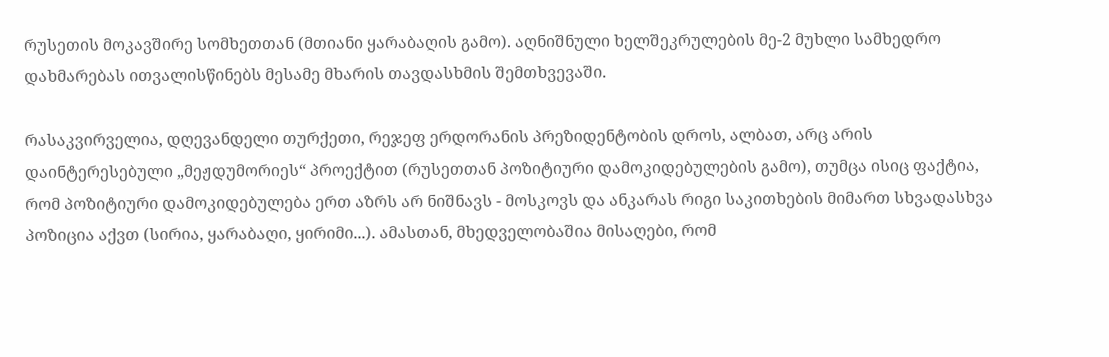რუსეთის მოკავშირე სომხეთთან (მთიანი ყარაბაღის გამო). აღნიშნული ხელშეკრულების მე-2 მუხლი სამხედრო დახმარებას ითვალისწინებს მესამე მხარის თავდასხმის შემთხვევაში.

რასაკვირველია, დღევანდელი თურქეთი, რეჯეფ ერდორანის პრეზიდენტობის დროს, ალბათ, არც არის დაინტერესებული „მეჟდუმორიეს“ პროექტით (რუსეთთან პოზიტიური დამოკიდებულების გამო), თუმცა ისიც ფაქტია, რომ პოზიტიური დამოკიდებულება ერთ აზრს არ ნიშნავს - მოსკოვს და ანკარას რიგი საკითხების მიმართ სხვადასხვა პოზიცია აქვთ (სირია, ყარაბაღი, ყირიმი...). ამასთან, მხედველობაშია მისაღები, რომ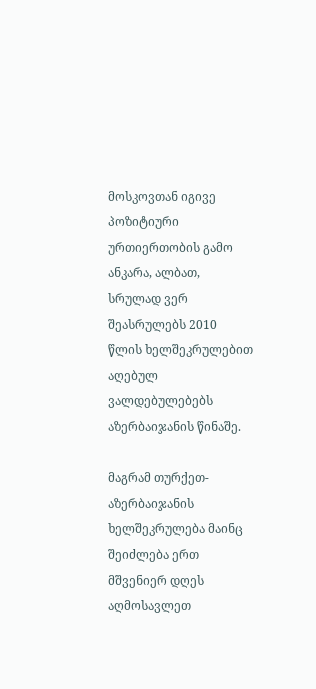მოსკოვთან იგივე პოზიტიური ურთიერთობის გამო ანკარა, ალბათ, სრულად ვერ შეასრულებს 2010 წლის ხელშეკრულებით აღებულ ვალდებულებებს აზერბაიჯანის წინაშე.

მაგრამ თურქეთ-აზერბაიჯანის ხელშეკრულება მაინც შეიძლება ერთ მშვენიერ დღეს აღმოსავლეთ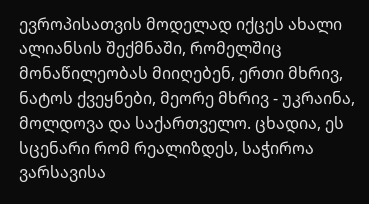ევროპისათვის მოდელად იქცეს ახალი ალიანსის შექმნაში, რომელშიც მონაწილეობას მიიღებენ, ერთი მხრივ, ნატოს ქვეყნები, მეორე მხრივ - უკრაინა, მოლდოვა და საქართველო. ცხადია, ეს სცენარი რომ რეალიზდეს, საჭიროა ვარსავისა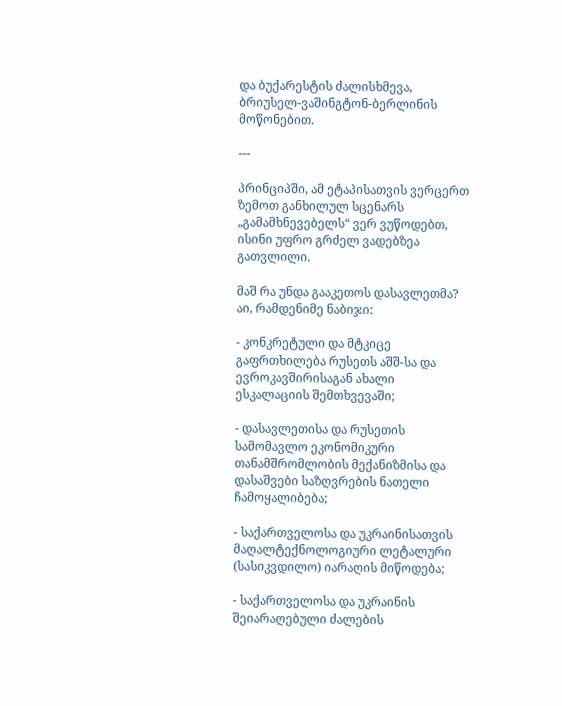და ბუქარესტის ძალისხმევა, ბრიუსელ-ვაშინგტონ-ბერლინის მოწონებით.

---

პრინციპში, ამ ეტაპისათვის ვერცერთ ზემოთ განხილულ სცენარს „გამამხნევებელს“ ვერ ვუწოდებთ, ისინი უფრო გრძელ ვადებზეა გათვლილი.

მაშ რა უნდა გააკეთოს დასავლეთმა? აი, რამდენიმე ნაბიჯი:

- კონკრეტული და მტკიცე გაფრთხილება რუსეთს აშშ-სა და ევროკავშირისაგან ახალი ესკალაციის შემთხვევაში;

- დასავლეთისა და რუსეთის სამომავლო ეკონომიკური თანამშრომლობის მექანიზმისა და დასაშვები საზღვრების ნათელი ჩამოყალიბება;

- საქართველოსა და უკრაინისათვის მაღალტექნოლოგიური ლეტალური (სასიკვდილო) იარაღის მიწოდება;

- საქართველოსა და უკრაინის შეიარაღებული ძალების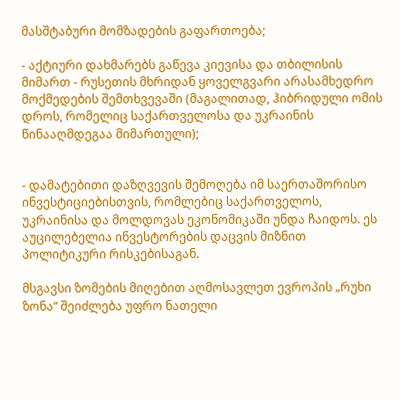მასშტაბური მომზადების გაფართოება;

- აქტიური დახმარებს გაწევა კიევისა და თბილისის მიმართ - რუსეთის მხრიდან ყოველგვარი არასამხედრო მოქმედების შემთხვევაში (მაგალითად, ჰიბრიდული ომის დროს, რომელიც საქართველოსა და უკრაინის წინააღმდეგაა მიმართული);


- დამატებითი დაზღვევის შემოღება იმ საერთაშორისო ინვესტიციებისთვის, რომლებიც საქართველოს, უკრაინისა და მოლდოვას ეკონომიკაში უნდა ჩაიდოს. ეს აუცილებელია ინვესტორების დაცვის მიზნით პოლიტიკური რისკებისაგან.

მსგავსი ზომების მიღებით აღმოსავლეთ ევროპის „რუხი ზონა“ შეიძლება უფრო ნათელი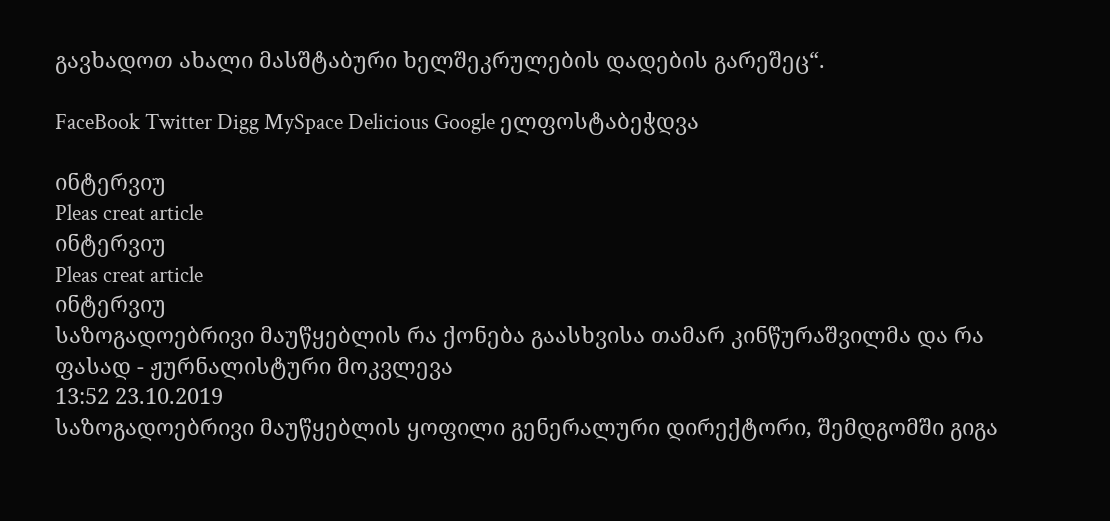გავხადოთ ახალი მასშტაბური ხელშეკრულების დადების გარეშეც“.

FaceBook Twitter Digg MySpace Delicious Google ელფოსტაბეჭდვა

ინტერვიუ
Pleas creat article
ინტერვიუ
Pleas creat article
ინტერვიუ
საზოგადოებრივი მაუწყებლის რა ქონება გაასხვისა თამარ კინწურაშვილმა და რა ფასად - ჟურნალისტური მოკვლევა
13:52 23.10.2019
საზოგადოებრივი მაუწყებლის ყოფილი გენერალური დირექტორი, შემდგომში გიგა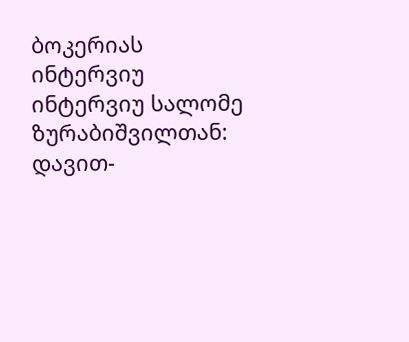ბოკერიას
ინტერვიუ
ინტერვიუ სალომე ზურაბიშვილთან: დავით-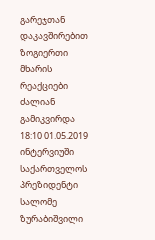გარეჯთან დაკავშირებით ზოგიერთი მხარის რეაქციები ძალიან გამიკვირდა
18:10 01.05.2019
ინტერვიუში საქართველოს პრეზიდენტი სალომე ზურაბიშვილი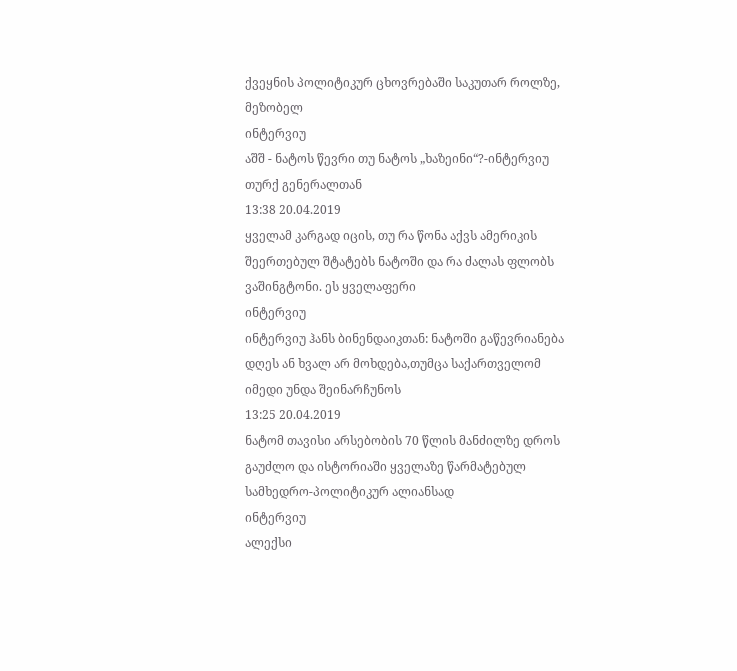ქვეყნის პოლიტიკურ ცხოვრებაში საკუთარ როლზე, მეზობელ
ინტერვიუ
აშშ - ნატოს წევრი თუ ნატოს „ხაზეინი“?-ინტერვიუ თურქ გენერალთან
13:38 20.04.2019
ყველამ კარგად იცის, თუ რა წონა აქვს ამერიკის შეერთებულ შტატებს ნატოში და რა ძალას ფლობს ვაშინგტონი. ეს ყველაფერი
ინტერვიუ
ინტერვიუ ჰანს ბინენდაიკთან: ნატოში გაწევრიანება დღეს ან ხვალ არ მოხდება,თუმცა საქართველომ იმედი უნდა შეინარჩუნოს
13:25 20.04.2019
ნატომ თავისი არსებობის 70 წლის მანძილზე დროს გაუძლო და ისტორიაში ყველაზე წარმატებულ სამხედრო-პოლიტიკურ ალიანსად
ინტერვიუ
ალექსი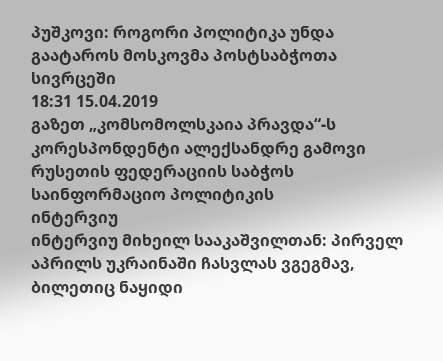პუშკოვი: როგორი პოლიტიკა უნდა გაატაროს მოსკოვმა პოსტსაბჭოთა სივრცეში
18:31 15.04.2019
გაზეთ „კომსომოლსკაია პრავდა“-ს კორესპონდენტი ალექსანდრე გამოვი რუსეთის ფედერაციის საბჭოს საინფორმაციო პოლიტიკის
ინტერვიუ
ინტერვიუ მიხეილ სააკაშვილთან: პირველ აპრილს უკრაინაში ჩასვლას ვგეგმავ, ბილეთიც ნაყიდი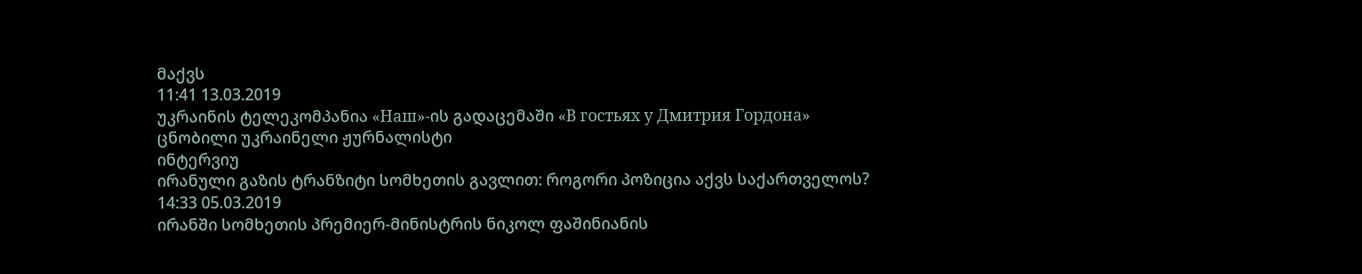მაქვს
11:41 13.03.2019
უკრაინის ტელეკომპანია «Наш»-ის გადაცემაში «В гостьях у Дмитрия Гордона» ცნობილი უკრაინელი ჟურნალისტი
ინტერვიუ
ირანული გაზის ტრანზიტი სომხეთის გავლით: როგორი პოზიცია აქვს საქართველოს?
14:33 05.03.2019
ირანში სომხეთის პრემიერ-მინისტრის ნიკოლ ფაშინიანის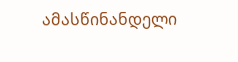ამასწინანდელი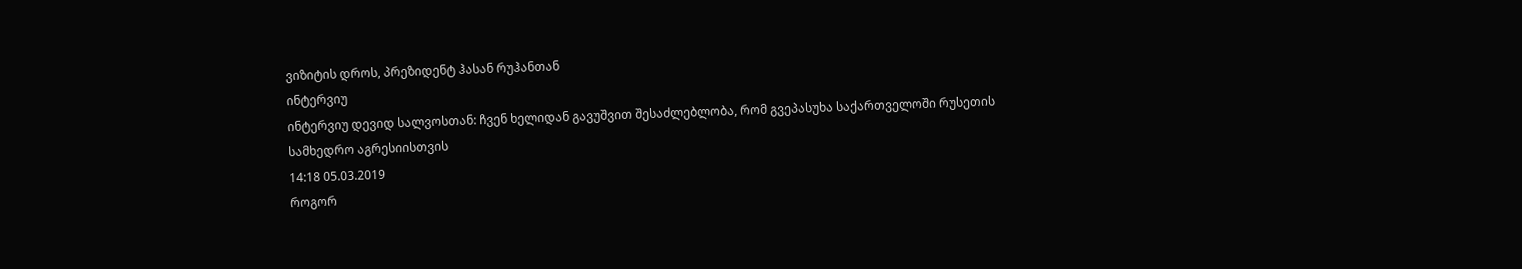ვიზიტის დროს, პრეზიდენტ ჰასან რუჰანთან
ინტერვიუ
ინტერვიუ დევიდ სალვოსთან: ჩვენ ხელიდან გავუშვით შესაძლებლობა, რომ გვეპასუხა საქართველოში რუსეთის სამხედრო აგრესიისთვის
14:18 05.03.2019
როგორ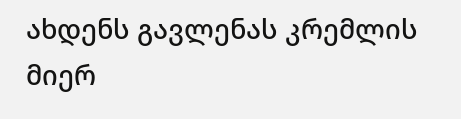ახდენს გავლენას კრემლის მიერ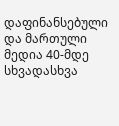დაფინანსებული და მართული მედია 40-მდე სხვადასხვა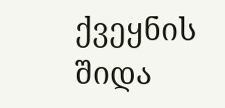ქვეყნის შიდა